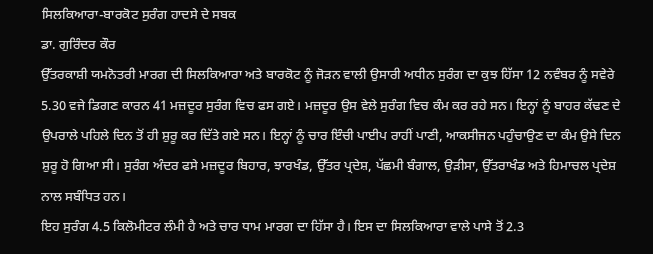ਸਿਲਕਿਆਰਾ-ਬਾਰਕੋਟ ਸੁਰੰਗ ਹਾਦਸੇ ਦੇ ਸਬਕ
ਡਾ. ਗੁਰਿੰਦਰ ਕੌਰ
ਉੱਤਰਕਾਸ਼ੀ ਯਮਨੋਤਰੀ ਮਾਰਗ ਦੀ ਸਿਲਕਿਆਰਾ ਅਤੇ ਬਾਰਕੋਟ ਨੂੰ ਜੋੜਨ ਵਾਲੀ ਉਸਾਰੀ ਅਧੀਨ ਸੁਰੰਗ ਦਾ ਕੁਝ ਹਿੱਸਾ 12 ਨਵੰਬਰ ਨੂੰ ਸਵੇਰੇ 5.30 ਵਜੇ ਡਿਗਣ ਕਾਰਨ 41 ਮਜ਼ਦੂਰ ਸੁਰੰਗ ਵਿਚ ਫਸ ਗਏ। ਮਜ਼ਦੂਰ ਉਸ ਵੇਲੇ ਸੁਰੰਗ ਵਿਚ ਕੰਮ ਕਰ ਰਹੇ ਸਨ। ਇਨ੍ਹਾਂ ਨੂੰ ਬਾਹਰ ਕੱਢਣ ਦੇ ਉਪਰਾਲੇ ਪਹਿਲੇ ਦਿਨ ਤੋਂ ਹੀ ਸ਼ੁਰੂ ਕਰ ਦਿੱਤੇ ਗਏ ਸਨ। ਇਨ੍ਹਾਂ ਨੂੰ ਚਾਰ ਇੰਚੀ ਪਾਈਪ ਰਾਹੀਂ ਪਾਣੀ, ਆਕਸੀਜਨ ਪਹੁੰਚਾਉਣ ਦਾ ਕੰਮ ਉਸੇ ਦਿਨ ਸ਼ੁਰੂ ਹੋ ਗਿਆ ਸੀ। ਸੁਰੰਗ ਅੰਦਰ ਫਸੇ ਮਜ਼ਦੂਰ ਬਿਹਾਰ, ਝਾਰਖੰਡ, ਉੱਤਰ ਪ੍ਰਦੇਸ਼, ਪੱਛਮੀ ਬੰਗਾਲ, ਉੜੀਸਾ, ਉੱਤਰਾਖੰਡ ਅਤੇ ਹਿਮਾਚਲ ਪ੍ਰਦੇਸ਼ ਨਾਲ ਸਬੰਧਿਤ ਹਨ।
ਇਹ ਸੁਰੰਗ 4.5 ਕਿਲੋਮੀਟਰ ਲੰਮੀ ਹੈ ਅਤੇ ਚਾਰ ਧਾਮ ਮਾਰਗ ਦਾ ਹਿੱਸਾ ਹੈ। ਇਸ ਦਾ ਸਿਲਕਿਆਰਾ ਵਾਲੇ ਪਾਸੇ ਤੋਂ 2.3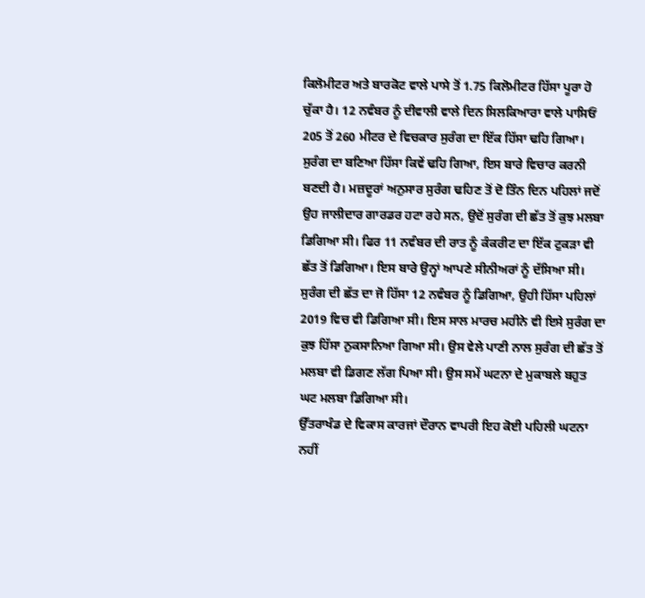ਕਿਲੋਮੀਟਰ ਅਤੇ ਬਾਰਕੋਟ ਵਾਲੇ ਪਾਸੇ ਤੋਂ 1.75 ਕਿਲੋਮੀਟਰ ਹਿੱਸਾ ਪੂਰਾ ਹੋ ਚੁੱਕਾ ਹੈ। 12 ਨਵੰਬਰ ਨੂੰ ਦੀਵਾਲੀ ਵਾਲੇ ਦਿਨ ਸਿਲਕਿਆਰਾ ਵਾਲੇ ਪਾਸਿਓਂ 205 ਤੋਂ 260 ਮੀਟਰ ਦੇ ਵਿਚਕਾਰ ਸੁਰੰਗ ਦਾ ਇੱਕ ਹਿੱਸਾ ਢਹਿ ਗਿਆ। ਸੁਰੰਗ ਦਾ ਬਣਿਆ ਹਿੱਸਾ ਕਿਵੇਂ ਢਹਿ ਗਿਆ, ਇਸ ਬਾਰੇ ਵਿਚਾਰ ਕਰਨੀ ਬਣਦੀ ਹੈ। ਮਜ਼ਦੂਰਾਂ ਅਨੁਸਾਰ ਸੁਰੰਗ ਢਹਿਣ ਤੋਂ ਦੋ ਤਿੰਨ ਦਿਨ ਪਹਿਲਾਂ ਜਦੋਂ ਉਹ ਜਾਲੀਦਾਰ ਗਾਰਡਰ ਹਟਾ ਰਹੇ ਸਨ, ਉਦੋਂ ਸੁਰੰਗ ਦੀ ਛੱਤ ਤੋਂ ਕੁਝ ਮਲਬਾ ਡਿਗਿਆ ਸੀ। ਫਿਰ 11 ਨਵੰਬਰ ਦੀ ਰਾਤ ਨੂੰ ਕੰਕਰੀਟ ਦਾ ਇੱਕ ਟੁਕੜਾ ਵੀ ਛੱਤ ਤੋਂ ਡਿਗਿਆ। ਇਸ ਬਾਰੇ ਉਨ੍ਹਾਂ ਆਪਣੇ ਸੀਨੀਅਰਾਂ ਨੂੰ ਦੱਸਿਆ ਸੀ। ਸੁਰੰਗ ਦੀ ਛੱਤ ਦਾ ਜੋ ਹਿੱਸਾ 12 ਨਵੰਬਰ ਨੂੰ ਡਿਗਿਆ, ਉਹੀ ਹਿੱਸਾ ਪਹਿਲਾਂ 2019 ਵਿਚ ਵੀ ਡਿਗਿਆ ਸੀ। ਇਸ ਸਾਲ ਮਾਰਚ ਮਹੀਨੇ ਵੀ ਇਸੇ ਸੁਰੰਗ ਦਾ ਕੁਝ ਹਿੱਸਾ ਨੁਕਸਾਨਿਆ ਗਿਆ ਸੀ। ਉਸ ਵੇਲੇ ਪਾਣੀ ਨਾਲ ਸੁਰੰਗ ਦੀ ਛੱਤ ਤੋਂ ਮਲਬਾ ਵੀ ਡਿਗਣ ਲੱਗ ਪਿਆ ਸੀ। ਉਸ ਸਮੇਂ ਘਟਨਾ ਦੇ ਮੁਕਾਬਲੇ ਬਹੁਤ ਘਟ ਮਲਬਾ ਡਿਗਿਆ ਸੀ।
ਉੱਤਰਾਖੰਡ ਦੇ ਵਿਕਾਸ ਕਾਰਜਾਂ ਦੌਰਾਨ ਵਾਪਰੀ ਇਹ ਕੋਈ ਪਹਿਲੀ ਘਟਨਾ ਨਹੀਂ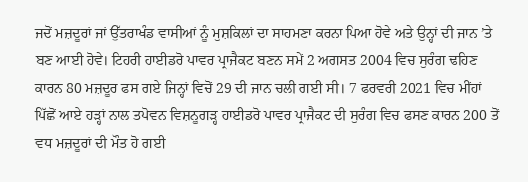ਜਦੋਂ ਮਜ਼ਦੂਰਾਂ ਜਾਂ ਉੱਤਰਾਖੰਡ ਵਾਸੀਆਂ ਨੂੰ ਮੁਸ਼ਕਿਲਾਂ ਦਾ ਸਾਹਮਣਾ ਕਰਨਾ ਪਿਆ ਹੋਵੇ ਅਤੇ ਉਨ੍ਹਾਂ ਦੀ ਜਾਨ ’ਤੇ ਬਣ ਆਈ ਹੋਵੇ। ਟਿਹਰੀ ਹਾਈਡਰੋ ਪਾਵਰ ਪ੍ਰਾਜੈਕਟ ਬਣਨ ਸਮੇਂ 2 ਅਗਸਤ 2004 ਵਿਚ ਸੁਰੰਗ ਢਹਿਣ ਕਾਰਨ 80 ਮਜ਼ਦੂਰ ਫਸ ਗਏ ਜਿਨ੍ਹਾਂ ਵਿਚੋਂ 29 ਦੀ ਜਾਨ ਚਲੀ ਗਈ ਸੀ। 7 ਫਰਵਰੀ 2021 ਵਿਚ ਮੀਂਹਾਂ ਪਿੱਛੋਂ ਆਏ ਹੜ੍ਹਾਂ ਨਾਲ ਤਪੋਵਨ ਵਿਸ਼ਨੂਗੜ੍ਹ ਹਾਈਡਰੋ ਪਾਵਰ ਪ੍ਰਾਜੈਕਟ ਦੀ ਸੁਰੰਗ ਵਿਚ ਫਸਣ ਕਾਰਨ 200 ਤੋਂ ਵਧ ਮਜ਼ਦੂਰਾਂ ਦੀ ਮੌਤ ਹੋ ਗਈ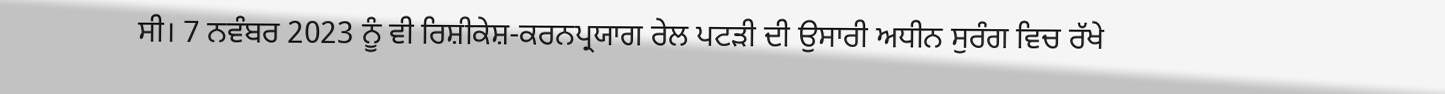ਸੀ। 7 ਨਵੰਬਰ 2023 ਨੂੰ ਵੀ ਰਿਸ਼ੀਕੇਸ਼-ਕਰਨਪ੍ਰਯਾਗ ਰੇਲ ਪਟੜੀ ਦੀ ਉਸਾਰੀ ਅਧੀਨ ਸੁਰੰਗ ਵਿਚ ਰੱਖੇ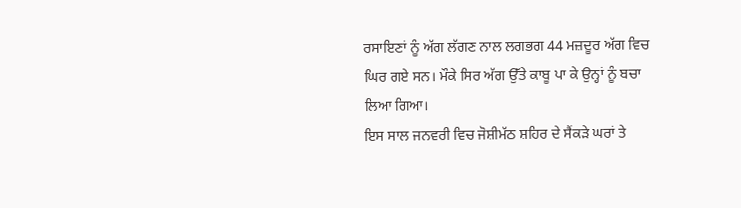ਰਸਾਇਣਾਂ ਨੂੰ ਅੱਗ ਲੱਗਣ ਨਾਲ ਲਗਭਗ 44 ਮਜ਼ਦੂਰ ਅੱਗ ਵਿਚ ਘਿਰ ਗਏ ਸਨ। ਮੌਕੇ ਸਿਰ ਅੱਗ ਉੱਤੇ ਕਾਬੂ ਪਾ ਕੇ ਉਨ੍ਹਾਂ ਨੂੰ ਬਚਾ ਲਿਆ ਗਿਆ।
ਇਸ ਸਾਲ ਜਨਵਰੀ ਵਿਚ ਜੋਸ਼ੀਮੱਠ ਸ਼ਹਿਰ ਦੇ ਸੈਂਕੜੇ ਘਰਾਂ ਤੇ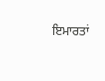ਇਮਾਰਤਾਂ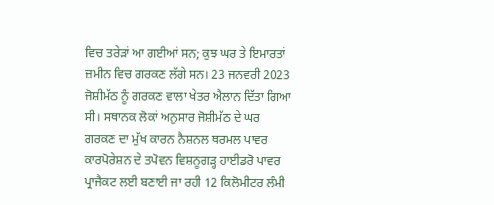ਵਿਚ ਤਰੇੜਾਂ ਆ ਗਈਆਂ ਸਨ; ਕੁਝ ਘਰ ਤੇ ਇਮਾਰਤਾਂ ਜ਼ਮੀਨ ਵਿਚ ਗਰਕਣ ਲੱਗੇ ਸਨ। 23 ਜਨਵਰੀ 2023 ਜੋਸ਼ੀਮੱਠ ਨੂੰ ਗਰਕਣ ਵਾਲਾ ਖੇਤਰ ਐਲਾਨ ਦਿੱਤਾ ਗਿਆ ਸੀ। ਸਥਾਨਕ ਲੋਕਾਂ ਅਨੁਸਾਰ ਜੋਸ਼ੀਮੱਠ ਦੇ ਘਰ ਗਰਕਣ ਦਾ ਮੁੱਖ ਕਾਰਨ ਨੈਸ਼ਨਲ ਥਰਮਲ ਪਾਵਰ ਕਾਰਪੋਰੇਸ਼ਨ ਦੇ ਤਪੋਵਨ ਵਿਸ਼ਨੂਗੜ੍ਹ ਹਾਈਡਰੋ ਪਾਵਰ ਪ੍ਰਾਜੈਕਟ ਲਈ ਬਣਾਈ ਜਾ ਰਹੀ 12 ਕਿਲੋਮੀਟਰ ਲੰਮੀ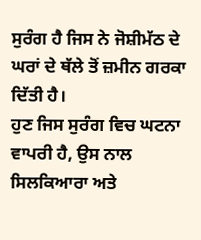ਸੁਰੰਗ ਹੈ ਜਿਸ ਨੇ ਜੋਸ਼ੀਮੱਠ ਦੇ ਘਰਾਂ ਦੇ ਥੱਲੇ ਤੋਂ ਜ਼ਮੀਨ ਗਰਕਾ ਦਿੱਤੀ ਹੈ।
ਹੁਣ ਜਿਸ ਸੁਰੰਗ ਵਿਚ ਘਟਨਾ ਵਾਪਰੀ ਹੈ, ਉਸ ਨਾਲ ਸਿਲਕਿਆਰਾ ਅਤੇ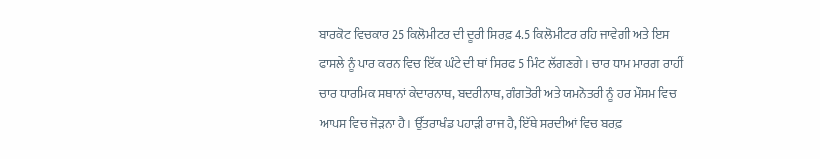ਬਾਰਕੋਟ ਵਿਚਕਾਰ 25 ਕਿਲੋਮੀਟਰ ਦੀ ਦੂਰੀ ਸਿਰਫ਼ 4.5 ਕਿਲੋਮੀਟਰ ਰਹਿ ਜਾਵੇਗੀ ਅਤੇ ਇਸ ਫਾਸਲੇ ਨੂੰ ਪਾਰ ਕਰਨ ਵਿਚ ਇੱਕ ਘੰਟੇ ਦੀ ਥਾਂ ਸਿਰਫ 5 ਮਿੰਟ ਲੱਗਣਗੇ। ਚਾਰ ਧਾਮ ਮਾਰਗ ਰਾਹੀਂ ਚਾਰ ਧਾਰਮਿਕ ਸਥਾਨਾਂ ਕੇਦਾਰਨਾਥ, ਬਦਰੀਨਾਥ, ਗੰਗਤੋਰੀ ਅਤੇ ਯਮਨੋਤਰੀ ਨੂੰ ਹਰ ਮੌਸਮ ਵਿਚ ਆਪਸ ਵਿਚ ਜੋੜਨਾ ਹੈ। ਉੱਤਰਾਖੰਡ ਪਹਾੜੀ ਰਾਜ ਹੈ, ਇੱਥੇ ਸਰਦੀਆਂ ਵਿਚ ਬਰਫ਼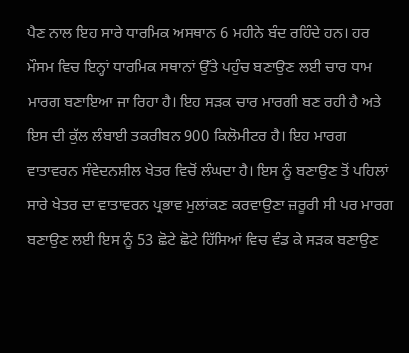ਪੈਣ ਨਾਲ ਇਹ ਸਾਰੇ ਧਾਰਮਿਕ ਅਸਥਾਨ 6 ਮਹੀਨੇ ਬੰਦ ਰਹਿੰਦੇ ਹਨ। ਹਰ ਮੌਸਮ ਵਿਚ ਇਨ੍ਹਾਂ ਧਾਰਮਿਕ ਸਥਾਨਾਂ ਉੱਤੇ ਪਹੁੰਚ ਬਣਾਉਣ ਲਈ ਚਾਰ ਧਾਮ ਮਾਰਗ ਬਣਾਇਆ ਜਾ ਰਿਹਾ ਹੈ। ਇਹ ਸੜਕ ਚਾਰ ਮਾਰਗੀ ਬਣ ਰਹੀ ਹੈ ਅਤੇ ਇਸ ਦੀ ਕੁੱਲ ਲੰਬਾਈ ਤਕਰੀਬਨ 900 ਕਿਲੋਮੀਟਰ ਹੈ। ਇਹ ਮਾਰਗ ਵਾਤਾਵਰਨ ਸੰਵੇਦਨਸ਼ੀਲ ਖੇਤਰ ਵਿਚੋਂ ਲੰਘਦਾ ਹੈ। ਇਸ ਨੂੰ ਬਣਾਉਣ ਤੋਂ ਪਹਿਲਾਂ ਸਾਰੇ ਖੇਤਰ ਦਾ ਵਾਤਾਵਰਨ ਪ੍ਰਭਾਵ ਮੁਲਾਂਕਣ ਕਰਵਾਉਣਾ ਜ਼ਰੂਰੀ ਸੀ ਪਰ ਮਾਰਗ ਬਣਾਉਣ ਲਈ ਇਸ ਨੂੰ 53 ਛੋਟੇ ਛੋਟੇ ਹਿੱਸਿਆਂ ਵਿਚ ਵੰਡ ਕੇ ਸੜਕ ਬਣਾਉਣ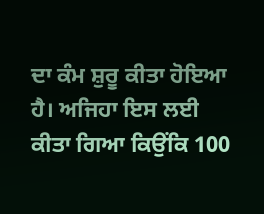ਦਾ ਕੰਮ ਸ਼ੁਰੂ ਕੀਤਾ ਹੋਇਆ ਹੈ। ਅਜਿਹਾ ਇਸ ਲਈ ਕੀਤਾ ਗਿਆ ਕਿਉਂਕਿ 100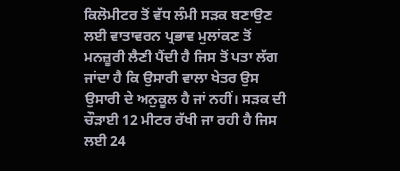ਕਿਲੋਮੀਟਰ ਤੋਂ ਵੱਧ ਲੰਮੀ ਸੜਕ ਬਣਾਉਣ ਲਈ ਵਾਤਾਵਰਨ ਪ੍ਰਭਾਵ ਮੁਲਾਂਕਣ ਤੋਂ ਮਨਜ਼ੂਰੀ ਲੈਣੀ ਪੈਂਦੀ ਹੈ ਜਿਸ ਤੋਂ ਪਤਾ ਲੱਗ ਜਾਂਦਾ ਹੈ ਕਿ ਉਸਾਰੀ ਵਾਲਾ ਖੇਤਰ ਉਸ ਉਸਾਰੀ ਦੇ ਅਨੁਕੂਲ ਹੈ ਜਾਂ ਨਹੀਂ। ਸੜਕ ਦੀ ਚੌੜਾਈ 12 ਮੀਟਰ ਰੱਖੀ ਜਾ ਰਹੀ ਹੈ ਜਿਸ ਲਈ 24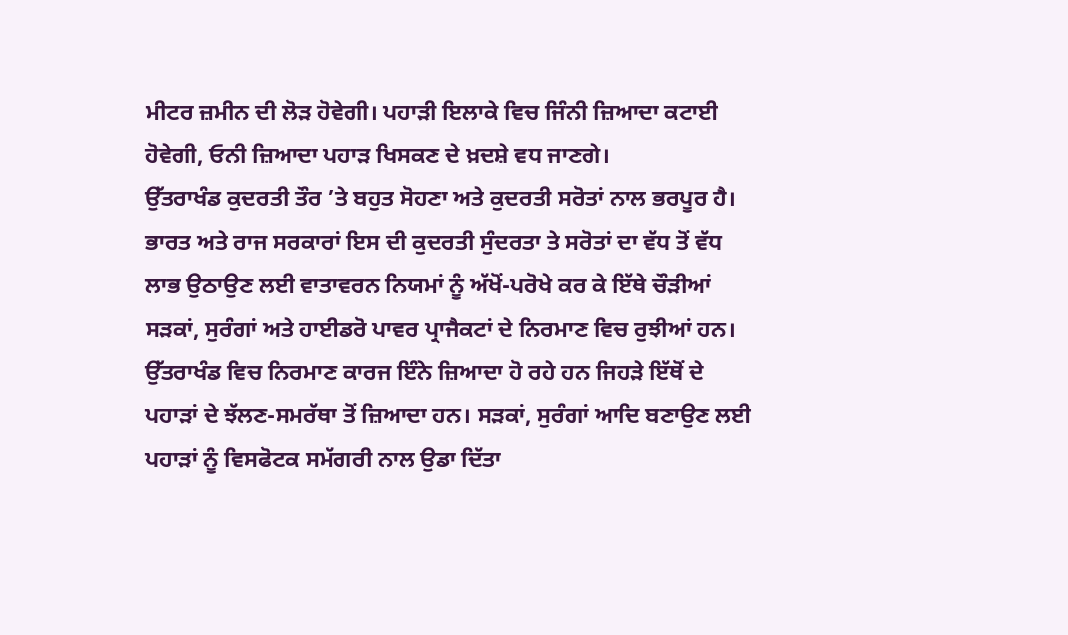ਮੀਟਰ ਜ਼ਮੀਨ ਦੀ ਲੋੜ ਹੋਵੇਗੀ। ਪਹਾੜੀ ਇਲਾਕੇ ਵਿਚ ਜਿੰਨੀ ਜ਼ਿਆਦਾ ਕਟਾਈ ਹੋਵੇਗੀ, ਓਨੀ ਜ਼ਿਆਦਾ ਪਹਾੜ ਖਿਸਕਣ ਦੇ ਖ਼ਦਸ਼ੇ ਵਧ ਜਾਣਗੇ।
ਉੱਤਰਾਖੰਡ ਕੁਦਰਤੀ ਤੌਰ ’ਤੇ ਬਹੁਤ ਸੋਹਣਾ ਅਤੇ ਕੁਦਰਤੀ ਸਰੋਤਾਂ ਨਾਲ ਭਰਪੂਰ ਹੈ। ਭਾਰਤ ਅਤੇ ਰਾਜ ਸਰਕਾਰਾਂ ਇਸ ਦੀ ਕੁਦਰਤੀ ਸੁੰਦਰਤਾ ਤੇ ਸਰੋਤਾਂ ਦਾ ਵੱਧ ਤੋਂ ਵੱਧ ਲਾਭ ਉਠਾਉਣ ਲਈ ਵਾਤਾਵਰਨ ਨਿਯਮਾਂ ਨੂੰ ਅੱਖੋਂ-ਪਰੋਖੇ ਕਰ ਕੇ ਇੱਥੇ ਚੌੜੀਆਂ ਸੜਕਾਂ, ਸੁਰੰਗਾਂ ਅਤੇ ਹਾਈਡਰੋ ਪਾਵਰ ਪ੍ਰਾਜੈਕਟਾਂ ਦੇ ਨਿਰਮਾਣ ਵਿਚ ਰੁਝੀਆਂ ਹਨ। ਉੱਤਰਾਖੰਡ ਵਿਚ ਨਿਰਮਾਣ ਕਾਰਜ ਇੰਨੇ ਜ਼ਿਆਦਾ ਹੋ ਰਹੇ ਹਨ ਜਿਹੜੇ ਇੱਥੋਂ ਦੇ ਪਹਾੜਾਂ ਦੇ ਝੱਲਣ-ਸਮਰੱਥਾ ਤੋਂ ਜ਼ਿਆਦਾ ਹਨ। ਸੜਕਾਂ, ਸੁਰੰਗਾਂ ਆਦਿ ਬਣਾਉਣ ਲਈ ਪਹਾੜਾਂ ਨੂੰ ਵਿਸਫੋਟਕ ਸਮੱਗਰੀ ਨਾਲ ਉਡਾ ਦਿੱਤਾ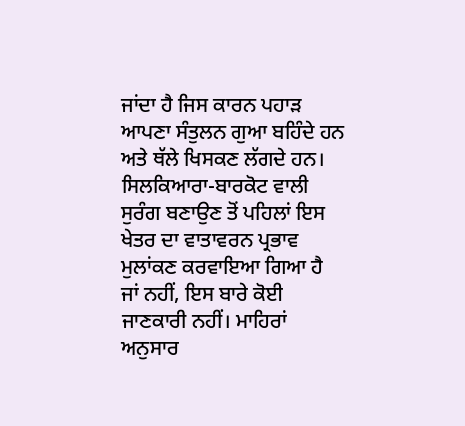ਜਾਂਦਾ ਹੈ ਜਿਸ ਕਾਰਨ ਪਹਾੜ ਆਪਣਾ ਸੰਤੁਲਨ ਗੁਆ ਬਹਿੰਦੇ ਹਨ ਅਤੇ ਥੱਲੇ ਖਿਸਕਣ ਲੱਗਦੇ ਹਨ।
ਸਿਲਕਿਆਰਾ-ਬਾਰਕੋਟ ਵਾਲੀ ਸੁਰੰਗ ਬਣਾਉਣ ਤੋਂ ਪਹਿਲਾਂ ਇਸ ਖੇਤਰ ਦਾ ਵਾਤਾਵਰਨ ਪ੍ਰਭਾਵ ਮੁਲਾਂਕਣ ਕਰਵਾਇਆ ਗਿਆ ਹੈ ਜਾਂ ਨਹੀਂ, ਇਸ ਬਾਰੇ ਕੋਈ ਜਾਣਕਾਰੀ ਨਹੀਂ। ਮਾਹਿਰਾਂ ਅਨੁਸਾਰ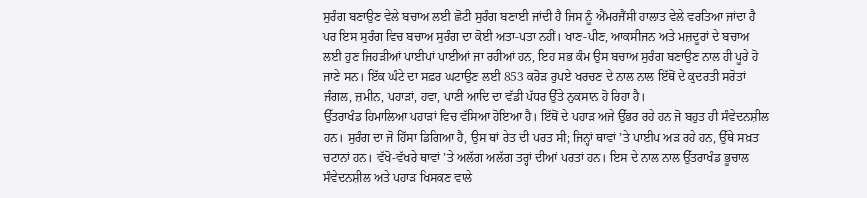ਸੁਰੰਗ ਬਣਾਉਣ ਵੇਲੇ ਬਚਾਅ ਲਈ ਛੋਟੀ ਸੁਰੰਗ ਬਣਾਈ ਜਾਂਦੀ ਹੈ ਜਿਸ ਨੂੰ ਐਂਮਰਜੈਂਸੀ ਹਾਲਾਤ ਵੇਲੇ ਵਰਤਿਆ ਜਾਂਦਾ ਹੈ ਪਰ ਇਸ ਸੁਰੰਗ ਵਿਚ ਬਚਾਅ ਸੁਰੰਗ ਦਾ ਕੋਈ ਅਤਾ-ਪਤਾ ਨਹੀਂ। ਖਾਣ-ਪੀਣ, ਆਕਸੀਜਨ ਅਤੇ ਮਜ਼ਦੂਰਾਂ ਦੇ ਬਚਾਅ ਲਈ ਹੁਣ ਜਿਹੜੀਆਂ ਪਾਈਪਾਂ ਪਾਈਆਂ ਜਾ ਰਹੀਆਂ ਹਨ, ਇਹ ਸਭ ਕੰਮ ਉਸ ਬਚਾਅ ਸੁਰੰਗ ਬਣਾਉਣ ਨਾਲ ਹੀ ਪੂਰੇ ਹੋ ਜਾਣੇ ਸਨ। ਇੱਕ ਘੰਟੇ ਦਾ ਸਫ਼ਰ ਘਟਾਉਣ ਲਈ 853 ਕਰੋੜ ਰੁਪਏ ਖਰਚਣ ਦੇ ਨਾਲ ਨਾਲ ਇੱਥੋਂ ਦੇ ਕੁਦਰਤੀ ਸਰੋਤਾਂ ਜੰਗਲ, ਜ਼ਮੀਨ, ਪਹਾੜਾਂ, ਹਵਾ, ਪਾਣੀ ਆਦਿ ਦਾ ਵੱਡੀ ਪੱਧਰ ਉੱਤੇ ਨੁਕਸਾਨ ਹੋ ਰਿਹਾ ਹੈ।
ਉੱਤਰਾਖੰਡ ਹਿਮਾਲਿਆ ਪਹਾੜਾਂ ਵਿਚ ਵੱਸਿਆ ਹੋਇਆ ਹੈ। ਇੱਥੋਂ ਦੇ ਪਹਾੜ ਅਜੇ ਉੱਭਰ ਰਹੇ ਹਨ ਜੋ ਬਹੁਤ ਹੀ ਸੰਵੇਦਨਸ਼ੀਲ ਹਨ। ਸੁਰੰਗ ਦਾ ਜੋ ਹਿੱਸਾ ਡਿਗਿਆ ਹੈ, ਉਸ ਥਾਂ ਰੇਤ ਦੀ ਪਰਤ ਸੀ; ਜਿਨ੍ਹਾਂ ਥਾਵਾਂ ’ਤੇ ਪਾਈਪ ਅੜ ਰਹੇ ਹਨ, ਉੱਥੇ ਸਖ਼ਤ ਚਟਾਨਾਂ ਹਨ। ਵੱਖੋ-ਵੱਖਰੇ ਥਾਵਾਂ ’ਤੇ ਅਲੱਗ ਅਲੱਗ ਤਰ੍ਹਾਂ ਦੀਆਂ ਪਰਤਾਂ ਹਨ। ਇਸ ਦੇ ਨਾਲ ਨਾਲ ਉੱਤਰਾਖੰਡ ਭੂਚਾਲ ਸੰਵੇਦਨਸ਼ੀਲ ਅਤੇ ਪਹਾੜ ਖਿਸਕਣ ਵਾਲੇ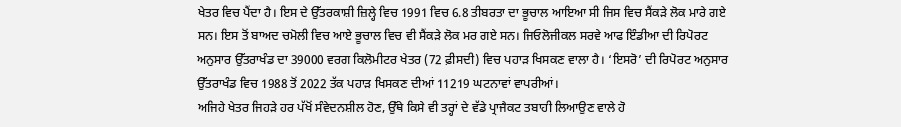ਖੇਤਰ ਵਿਚ ਪੈਂਦਾ ਹੈ। ਇਸ ਦੇ ਉੱਤਰਕਾਸ਼ੀ ਜ਼ਿਲ੍ਹੇ ਵਿਚ 1991 ਵਿਚ 6.8 ਤੀਬਰਤਾ ਦਾ ਭੂਚਾਲ ਆਇਆ ਸੀ ਜਿਸ ਵਿਚ ਸੈਂਕੜੇ ਲੋਕ ਮਾਰੇ ਗਏ ਸਨ। ਇਸ ਤੋਂ ਬਾਅਦ ਚਮੋਲੀ ਵਿਚ ਆਏ ਭੂਚਾਲ ਵਿਚ ਵੀ ਸੈਂਕੜੇ ਲੋਕ ਮਰ ਗਏ ਸਨ। ਜਿਓਲੋਜੀਕਲ ਸਰਵੇ ਆਫ ਇੰਡੀਆ ਦੀ ਰਿਪੋਰਟ ਅਨੁਸਾਰ ਉੱਤਰਾਖੰਡ ਦਾ 39000 ਵਰਗ ਕਿਲੋਮੀਟਰ ਖੇਤਰ (72 ਫ਼ੀਸਦੀ) ਵਿਚ ਪਹਾੜ ਖਿਸਕਣ ਵਾਲਾ ਹੈ। ‘ਇਸਰੋ’ ਦੀ ਰਿਪੋਰਟ ਅਨੁਸਾਰ ਉੱਤਰਾਖੰਡ ਵਿਚ 1988 ਤੋਂ 2022 ਤੱਕ ਪਹਾੜ ਖਿਸਕਣ ਦੀਆਂ 11219 ਘਟਨਾਵਾਂ ਵਾਪਰੀਆਂ।
ਅਜਿਹੇ ਖੇਤਰ ਜਿਹੜੇ ਹਰ ਪੱਖੋਂ ਸੰਵੇਦਨਸ਼ੀਲ ਹੋਣ, ਉੱਥੇ ਕਿਸੇ ਵੀ ਤਰ੍ਹਾਂ ਦੇ ਵੱਡੇ ਪ੍ਰਾਜੈਕਟ ਤਬਾਹੀ ਲਿਆਉਣ ਵਾਲੇ ਹੋ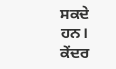ਸਕਦੇ ਹਨ। ਕੇਂਦਰ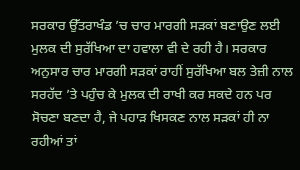ਸਰਕਾਰ ਉੱਤਰਾਖੰਡ ’ਚ ਚਾਰ ਮਾਰਗੀ ਸੜਕਾਂ ਬਣਾਉਣ ਲਈ ਮੁਲਕ ਦੀ ਸੁਰੱਖਿਆ ਦਾ ਹਵਾਲਾ ਵੀ ਦੇ ਰਹੀ ਹੈ। ਸਰਕਾਰ ਅਨੁਸਾਰ ਚਾਰ ਮਾਰਗੀ ਸੜਕਾਂ ਰਾਹੀਂ ਸੁਰੱਖਿਆ ਬਲ ਤੇਜ਼ੀ ਨਾਲ ਸਰਹੱਦ ’ਤੇ ਪਹੁੰਚ ਕੇ ਮੁਲਕ ਦੀ ਰਾਖੀ ਕਰ ਸਕਦੇ ਹਨ ਪਰ ਸੋਚਣਾ ਬਣਦਾ ਹੈ, ਜੇ ਪਹਾੜ ਖਿਸਕਣ ਨਾਲ ਸੜਕਾਂ ਹੀ ਨਾ ਰਹੀਆਂ ਤਾਂ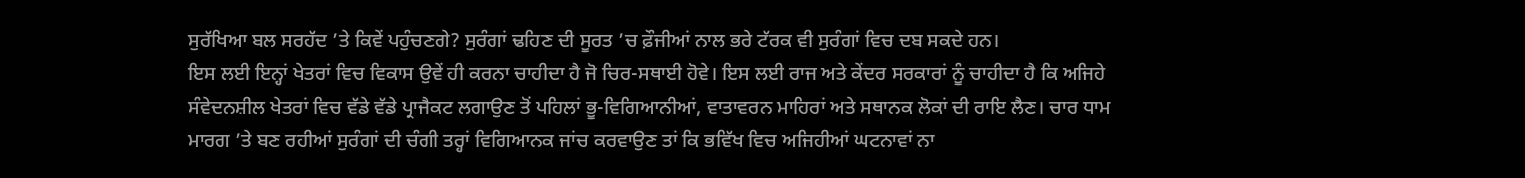ਸੁਰੱਖਿਆ ਬਲ ਸਰਹੱਦ ’ਤੇ ਕਿਵੇਂ ਪਹੁੰਚਣਗੇ? ਸੁਰੰਗਾਂ ਢਹਿਣ ਦੀ ਸੂਰਤ ’ਚ ਫ਼ੌਜੀਆਂ ਨਾਲ ਭਰੇ ਟੱਰਕ ਵੀ ਸੁਰੰਗਾਂ ਵਿਚ ਦਬ ਸਕਦੇ ਹਨ।
ਇਸ ਲਈ ਇਨ੍ਹਾਂ ਖੇਤਰਾਂ ਵਿਚ ਵਿਕਾਸ ਉਵੇਂ ਹੀ ਕਰਨਾ ਚਾਹੀਦਾ ਹੈ ਜੋ ਚਿਰ-ਸਥਾਈ ਹੋਵੇ। ਇਸ ਲਈ ਰਾਜ ਅਤੇ ਕੇਂਦਰ ਸਰਕਾਰਾਂ ਨੂੰ ਚਾਹੀਦਾ ਹੈ ਕਿ ਅਜਿਹੇ ਸੰਵੇਦਨਸ਼ੀਲ ਖੇਤਰਾਂ ਵਿਚ ਵੱਡੇ ਵੱਡੇ ਪ੍ਰਾਜੈਕਟ ਲਗਾਉਣ ਤੋਂ ਪਹਿਲਾਂ ਭੂ-ਵਿਗਿਆਨੀਆਂ, ਵਾਤਾਵਰਨ ਮਾਹਿਰਾਂ ਅਤੇ ਸਥਾਨਕ ਲੋਕਾਂ ਦੀ ਰਾਇ ਲੈਣ। ਚਾਰ ਧਾਮ ਮਾਰਗ ’ਤੇ ਬਣ ਰਹੀਆਂ ਸੁਰੰਗਾਂ ਦੀ ਚੰਗੀ ਤਰ੍ਹਾਂ ਵਿਗਿਆਨਕ ਜਾਂਚ ਕਰਵਾਉਣ ਤਾਂ ਕਿ ਭਵਿੱਖ ਵਿਚ ਅਜਿਹੀਆਂ ਘਟਨਾਵਾਂ ਨਾ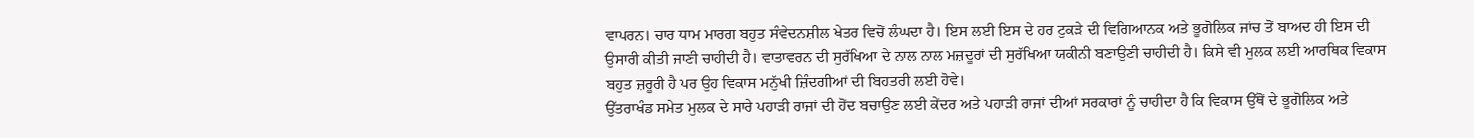ਵਾਪਰਨ। ਚਾਰ ਧਾਮ ਮਾਰਗ ਬਹੁਤ ਸੰਵੇਦਨਸ਼ੀਲ ਖੇਤਰ ਵਿਚੋਂ ਲੰਘਦਾ ਹੈ। ਇਸ ਲਈ ਇਸ ਦੇ ਹਰ ਟੁਕੜੇ ਦੀ ਵਿਗਿਆਨਕ ਅਤੇ ਭੂਗੋਲਿਕ ਜਾਂਚ ਤੋਂ ਬਾਅਦ ਹੀ ਇਸ ਦੀ ਉਸਾਰੀ ਕੀਤੀ ਜਾਣੀ ਚਾਹੀਦੀ ਹੈ। ਵਾਤਾਵਰਨ ਦੀ ਸੁਰੱਖਿਆ ਦੇ ਨਾਲ ਨਾਲ ਮਜ਼ਦੂਰਾਂ ਦੀ ਸੁਰੱਖਿਆ ਯਕੀਨੀ ਬਣਾਉਣੀ ਚਾਹੀਦੀ ਹੈ। ਕਿਸੇ ਵੀ ਮੁਲਕ ਲਈ ਆਰਥਿਕ ਵਿਕਾਸ ਬਹੁਤ ਜ਼ਰੂਰੀ ਹੈ ਪਰ ਉਹ ਵਿਕਾਸ ਮਨੁੱਖੀ ਜ਼ਿੰਦਗੀਆਂ ਦੀ ਬਿਹਤਰੀ ਲਈ ਹੋਵੇ।
ਉੱਤਰਾਖੰਡ ਸਮੇਤ ਮੁਲਕ ਦੇ ਸਾਰੇ ਪਹਾੜੀ ਰਾਜਾਂ ਦੀ ਹੋਂਦ ਬਚਾਉਣ ਲਈ ਕੇਂਦਰ ਅਤੇ ਪਹਾੜੀ ਰਾਜਾਂ ਦੀਆਂ ਸਰਕਾਰਾਂ ਨੂੰ ਚਾਹੀਦਾ ਹੈ ਕਿ ਵਿਕਾਸ ਉੱਥੋਂ ਦੇ ਭੂਗੋਲਿਕ ਅਤੇ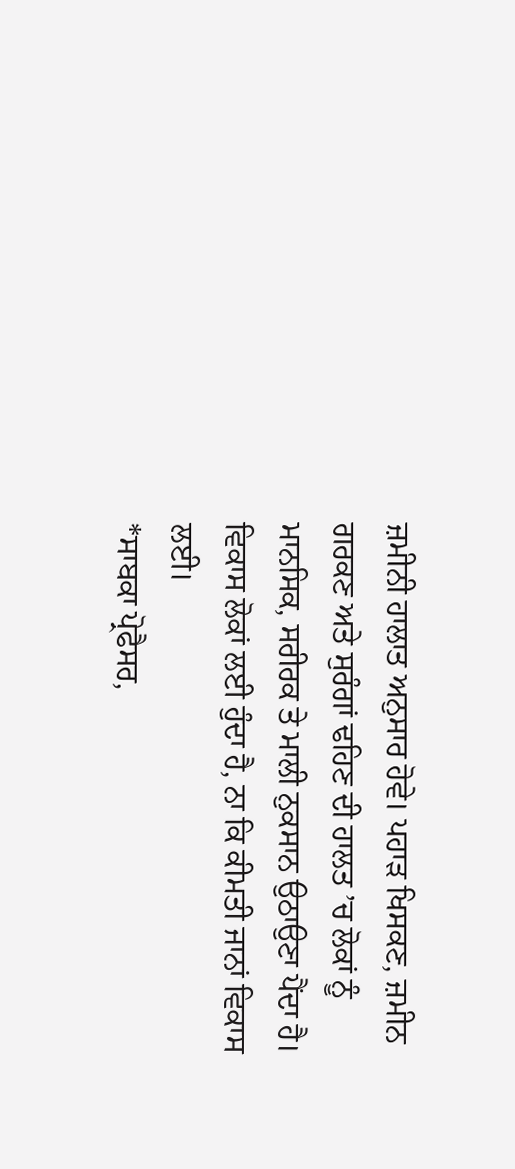ਜ਼ਮੀਨੀ ਹਾਲਾਤ ਅਨੁਸਾਰ ਹੋਵੇ। ਪਹਾੜ ਖਿਸਕਣ, ਜ਼ਮੀਨ ਗਰਕਣ ਅਤੇ ਸੁਰੰਗਾਂ ਢਹਿਣ ਦੀ ਹਾਲਤ ’ਚ ਲੋਕਾਂ ਨੂੰ ਮਾਨਸਿਕ, ਸਰੀਰਕ ਤੇ ਮਾਲੀ ਨੁਕਸਾਨ ਉਠਾਉਣਾ ਪੈਂਦਾ ਹੈ। ਵਿਕਾਸ ਲੋਕਾਂ ਲਈ ਹੁੰਦਾ ਹੈ, ਨਾ ਕਿ ਕੀਮਤੀ ਜਾਨਾਂ ਵਿਕਾਸ ਲਈ।
*ਸਾਬਕਾ ਪ੍ਰੋਫੈਸਰ,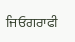ਜਿਓਗਰਾਫੀ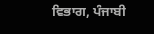ਵਿਭਾਗ, ਪੰਜਾਬੀ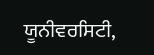ਯੂਨੀਵਰਸਿਟੀ,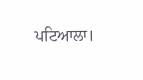ਪਟਿਆਲਾ।